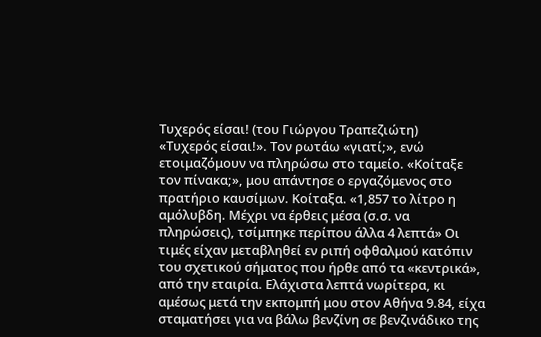Τυχερός είσαι! (του Γιώργου Τραπεζιώτη)
«Τυχερός είσαι!». Τον ρωτάω «γιατί;», ενώ ετοιμαζόμουν να πληρώσω στο ταμείο. «Κοίταξε τον πίνακα;», μου απάντησε ο εργαζόμενος στο πρατήριο καυσίμων. Κοίταξα. «1,857 το λίτρο η αμόλυβδη. Μέχρι να έρθεις μέσα (σ.σ. να πληρώσεις), τσίμπηκε περίπου άλλα 4 λεπτά» Οι τιμές είχαν μεταβληθεί εν ριπή οφθαλμού κατόπιν του σχετικού σήματος που ήρθε από τα «κεντρικά», από την εταιρία. Ελάχιστα λεπτά νωρίτερα, κι αμέσως μετά την εκπομπή μου στον Αθήνα 9.84, είχα σταματήσει για να βάλω βενζίνη σε βενζινάδικο της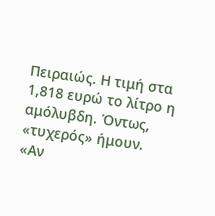Πειραιώς. Η τιμή στα 1,818 ευρώ το λίτρο η αμόλυβδη. Όντως, «τυχερός» ήμουν.
«Αν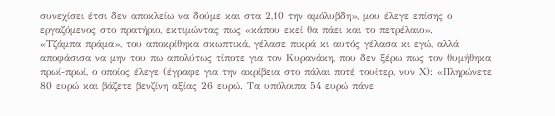συνεχίσει έτσι δεν αποκλείω να δούμε και στα 2,10 την αμόλυβδη», μου έλεγε επίσης ο εργαζόμενος στο πρατήριο, εκτιμώντας πως «κάπου εκεί θα πάει και το πετρέλαιο».
«Τζάμπα πράμα», του αποκρίθηκα σκωπτικά, γέλασε πικρά κι αυτός γέλασα κι εγώ, αλλά αποφάσισα να μην του πω απολύτως τίποτε για τον Κυρανάκη, που δεν ξέρω πως τον θυμήθηκα πρωί-πρωί, ο οποίος έλεγε (έγραφε για την ακρίβεια στο πάλαι ποτέ τουίτερ, νυν Χ): «Πληρώνετε 80 ευρώ και βάζετε βενζίνη αξίας 26 ευρώ. Τα υπόλοιπα 54 ευρώ πάνε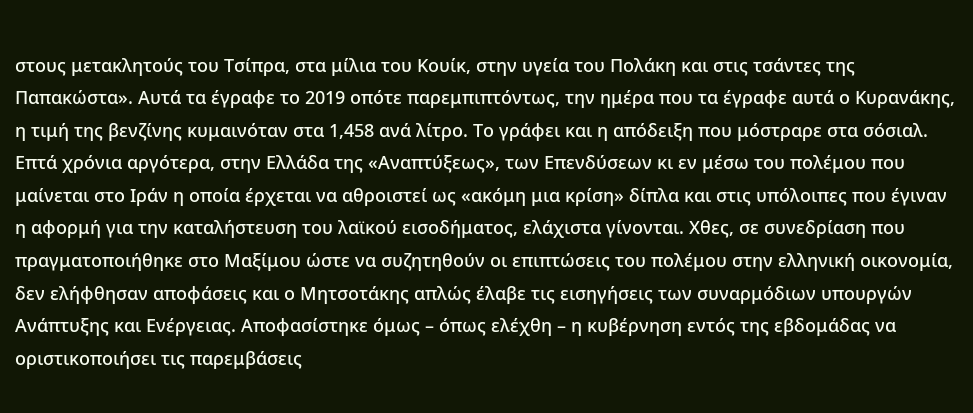στους μετακλητούς του Τσίπρα, στα μίλια του Κουίκ, στην υγεία του Πολάκη και στις τσάντες της Παπακώστα». Αυτά τα έγραφε το 2019 οπότε παρεμπιπτόντως, την ημέρα που τα έγραφε αυτά ο Κυρανάκης, η τιμή της βενζίνης κυμαινόταν στα 1,458 ανά λίτρο. Το γράφει και η απόδειξη που μόστραρε στα σόσιαλ.
Επτά χρόνια αργότερα, στην Ελλάδα της «Αναπτύξεως», των Επενδύσεων κι εν μέσω του πολέμου που μαίνεται στο Ιράν η οποία έρχεται να αθροιστεί ως «ακόμη μια κρίση» δίπλα και στις υπόλοιπες που έγιναν η αφορμή για την καταλήστευση του λαϊκού εισοδήματος, ελάχιστα γίνονται. Χθες, σε συνεδρίαση που πραγματοποιήθηκε στο Μαξίμου ώστε να συζητηθούν οι επιπτώσεις του πολέμου στην ελληνική οικονομία, δεν ελήφθησαν αποφάσεις και ο Μητσοτάκης απλώς έλαβε τις εισηγήσεις των συναρμόδιων υπουργών Ανάπτυξης και Ενέργειας. Αποφασίστηκε όμως – όπως ελέχθη – η κυβέρνηση εντός της εβδομάδας να οριστικοποιήσει τις παρεμβάσεις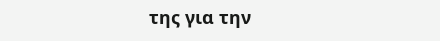της για την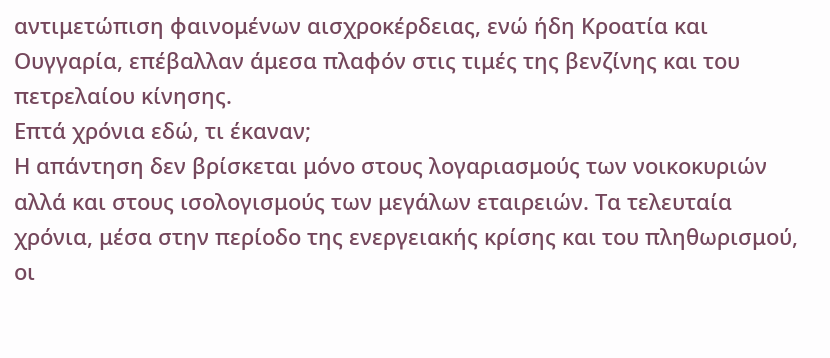αντιμετώπιση φαινομένων αισχροκέρδειας, ενώ ήδη Κροατία και Ουγγαρία, επέβαλλαν άμεσα πλαφόν στις τιμές της βενζίνης και του πετρελαίου κίνησης.
Επτά χρόνια εδώ, τι έκαναν;
Η απάντηση δεν βρίσκεται μόνο στους λογαριασμούς των νοικοκυριών αλλά και στους ισολογισμούς των μεγάλων εταιρειών. Τα τελευταία χρόνια, μέσα στην περίοδο της ενεργειακής κρίσης και του πληθωρισμού, οι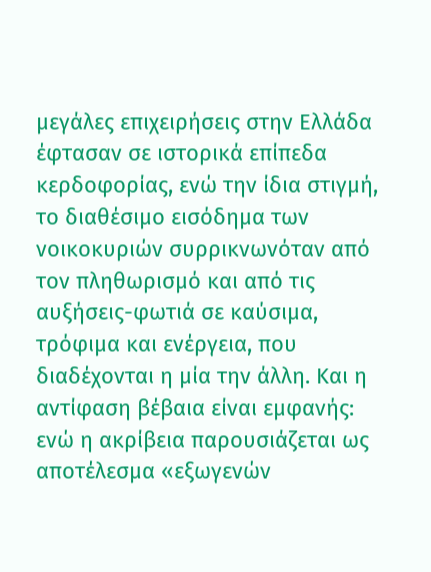μεγάλες επιχειρήσεις στην Ελλάδα έφτασαν σε ιστορικά επίπεδα κερδοφορίας, ενώ την ίδια στιγμή, το διαθέσιμο εισόδημα των νοικοκυριών συρρικνωνόταν από τον πληθωρισμό και από τις αυξήσεις-φωτιά σε καύσιμα, τρόφιμα και ενέργεια, που διαδέχονται η μία την άλλη. Και η αντίφαση βέβαια είναι εμφανής: ενώ η ακρίβεια παρουσιάζεται ως αποτέλεσμα «εξωγενών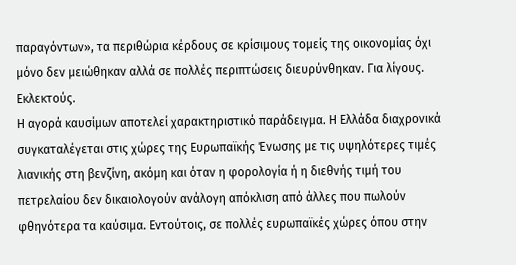παραγόντων», τα περιθώρια κέρδους σε κρίσιμους τομείς της οικονομίας όχι μόνο δεν μειώθηκαν αλλά σε πολλές περιπτώσεις διευρύνθηκαν. Για λίγους. Εκλεκτούς.
Η αγορά καυσίμων αποτελεί χαρακτηριστικό παράδειγμα. Η Ελλάδα διαχρονικά
συγκαταλέγεται στις χώρες της Ευρωπαϊκής Ένωσης με τις υψηλότερες τιμές λιανικής στη βενζίνη, ακόμη και όταν η φορολογία ή η διεθνής τιμή του πετρελαίου δεν δικαιολογούν ανάλογη απόκλιση από άλλες που πωλούν φθηνότερα τα καύσιμα. Εντούτοις, σε πολλές ευρωπαϊκές χώρες όπου στην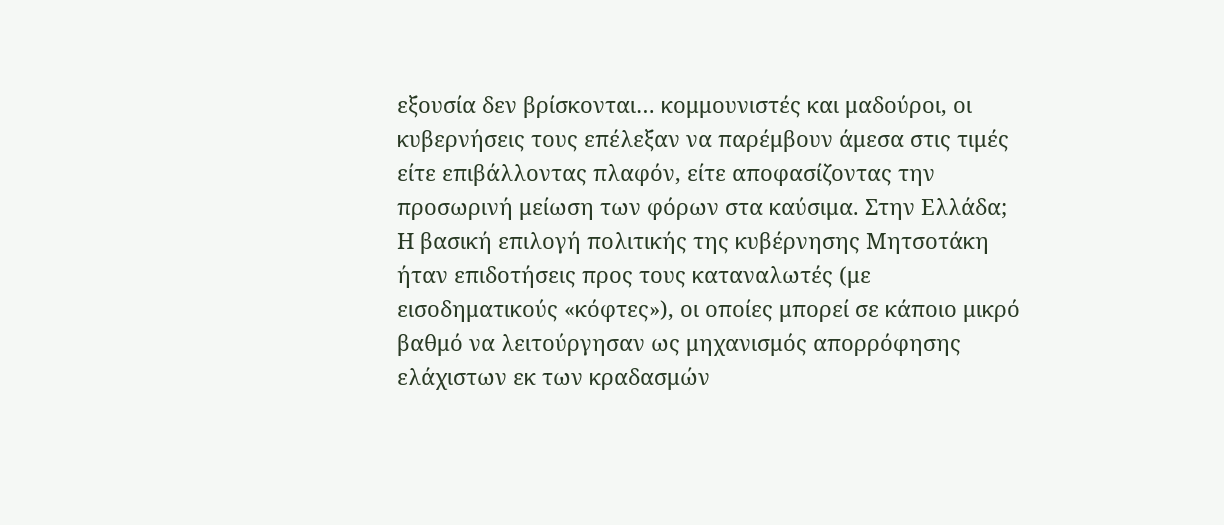εξουσία δεν βρίσκονται… κομμουνιστές και μαδούροι, οι κυβερνήσεις τους επέλεξαν να παρέμβουν άμεσα στις τιμές είτε επιβάλλοντας πλαφόν, είτε αποφασίζοντας την προσωρινή μείωση των φόρων στα καύσιμα. Στην Ελλάδα; Η βασική επιλογή πολιτικής της κυβέρνησης Μητσοτάκη ήταν επιδοτήσεις προς τους καταναλωτές (με εισοδηματικούς «κόφτες»), οι οποίες μπορεί σε κάποιο μικρό βαθμό να λειτούργησαν ως μηχανισμός απορρόφησης ελάχιστων εκ των κραδασμών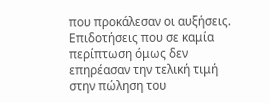που προκάλεσαν οι αυξήσεις. Επιδοτήσεις που σε καμία περίπτωση όμως δεν επηρέασαν την τελική τιμή στην πώληση του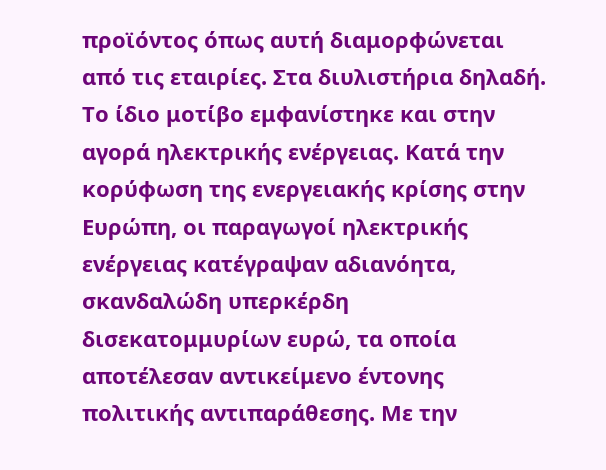προϊόντος όπως αυτή διαμορφώνεται από τις εταιρίες. Στα διυλιστήρια δηλαδή.
Το ίδιο μοτίβο εμφανίστηκε και στην αγορά ηλεκτρικής ενέργειας. Κατά την κορύφωση της ενεργειακής κρίσης στην Ευρώπη, οι παραγωγοί ηλεκτρικής ενέργειας κατέγραψαν αδιανόητα, σκανδαλώδη υπερκέρδη δισεκατομμυρίων ευρώ, τα οποία αποτέλεσαν αντικείμενο έντονης πολιτικής αντιπαράθεσης. Με την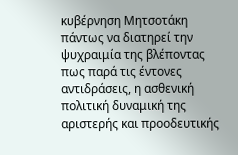κυβέρνηση Μητσοτάκη πάντως να διατηρεί την ψυχραιμία της βλέποντας πως παρά τις έντονες αντιδράσεις, η ασθενική πολιτική δυναμική της αριστερής και προοδευτικής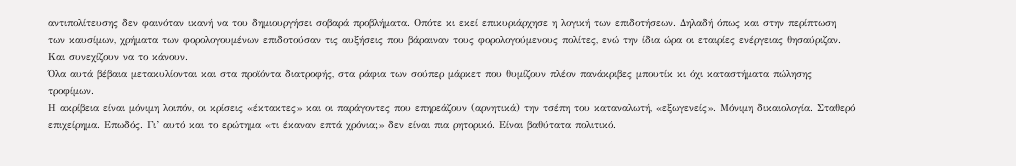αντιπολίτευσης δεν φαινόταν ικανή να του δημιουργήσει σοβαρά προβλήματα. Οπότε κι εκεί επικυριάρχησε η λογική των επιδοτήσεων. Δηλαδή όπως και στην περίπτωση των καυσίμων, χρήματα των φορολογουμένων επιδοτούσαν τις αυξήσεις που βάραιναν τους φορολογούμενους πολίτες, ενώ την ίδια ώρα οι εταιρίες ενέργειας θησαύριζαν. Και συνεχίζουν να το κάνουν.
Όλα αυτά βέβαια μετακυλίονται και στα προϊόντα διατροφής, στα ράφια των σούπερ μάρκετ που θυμίζουν πλέον πανάκριβες μπουτίκ κι όχι καταστήματα πώλησης τροφίμων.
Η ακρίβεια είναι μόνιμη λοιπόν, οι κρίσεις «έκτακτες» και οι παράγοντες που επηρεάζουν (αρνητικά) την τσέπη του καταναλωτή, «εξωγενείς». Μόνιμη δικαιολογία. Σταθερό επιχείρημα. Επωδός. Γι’ αυτό και το ερώτημα «τι έκαναν επτά χρόνια;» δεν είναι πια ρητορικό. Είναι βαθύτατα πολιτικό.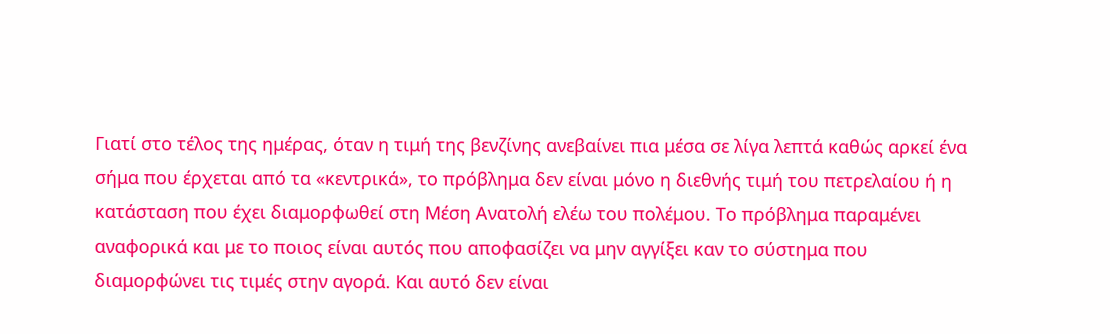Γιατί στο τέλος της ημέρας, όταν η τιμή της βενζίνης ανεβαίνει πια μέσα σε λίγα λεπτά καθώς αρκεί ένα σήμα που έρχεται από τα «κεντρικά», το πρόβλημα δεν είναι μόνο η διεθνής τιμή του πετρελαίου ή η κατάσταση που έχει διαμορφωθεί στη Μέση Ανατολή ελέω του πολέμου. Το πρόβλημα παραμένει αναφορικά και με το ποιος είναι αυτός που αποφασίζει να μην αγγίξει καν το σύστημα που διαμορφώνει τις τιμές στην αγορά. Και αυτό δεν είναι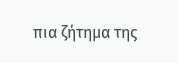πια ζήτημα της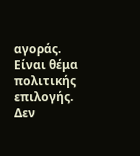αγοράς. Είναι θέμα πολιτικής επιλογής.
Δεν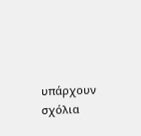υπάρχουν σχόλια